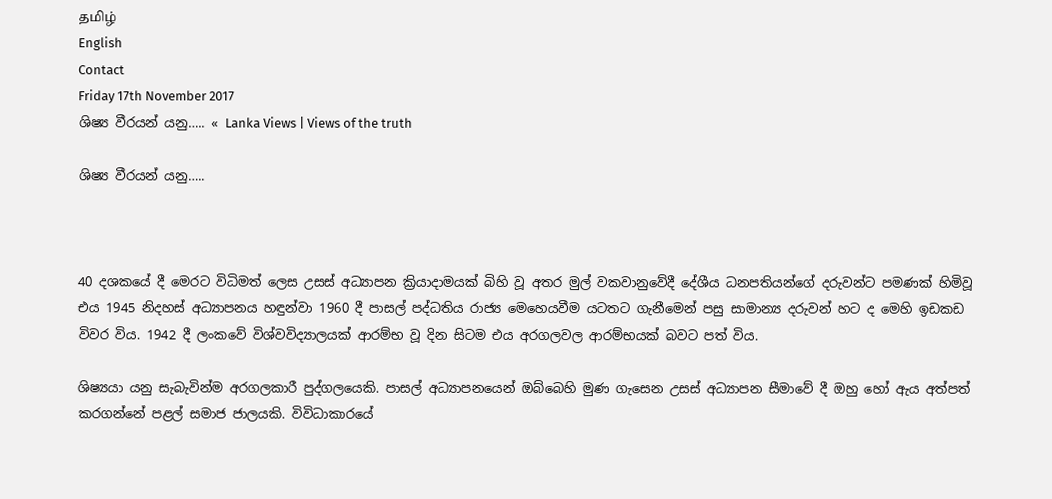தமிழ்
English
Contact
Friday 17th November 2017
ශිෂ්‍ය වීරයන් යනු….. « Lanka Views | Views of the truth

ශිෂ්‍ය වීරයන් යනු…..



40 දශකයේ දී මෙරට විධිමත් ලෙස උසස් අධ්‍යාපන ක්‍රියාදාමයක් බිහි වූ අතර මුල් වකවානුවේදී දේශීය ධනපතියන්ගේ දරුවන්ට පමණක් හිමිවූ එය 1945 නිදහස් අධ්‍යාපනය හඳුන්වා 1960 දී පාසල් පද්ධතිය රාජ්‍ය මෙහෙයවීම යටතට ගැනීමෙන් පසු සාමාන්‍ය දරුවන් හට ද මෙහි ඉඩකඩ විවර විය. 1942 දී ලංකවේ විශ්වවිද්‍යාලයක් ආරම්භ වූ දින සිටම එය අරගලවල ආරම්භයක් බවට පත් විය.

ශිෂ්‍යයා යනු සැබැවින්ම අරගලකාරී පුද්ගලයෙකි. පාසල් අධ්‍යාපනයෙන් ඔබ්බෙහි මුණ ගැසෙන උසස් අධ්‍යාපන සීමාවේ දී ඔහු හෝ ඇය අත්පත් කරගන්නේ පළල් සමාජ ජාලයකි. විවිධාකාරයේ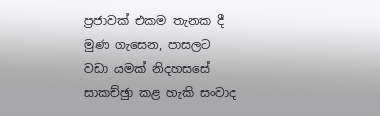ප්‍රජාවක් එකම තැනක දී මුණ ගැසෙන, පාසලට වඩා යමක් නිදහසසේ සාකච්ඡුා කළ හැකි සංවාද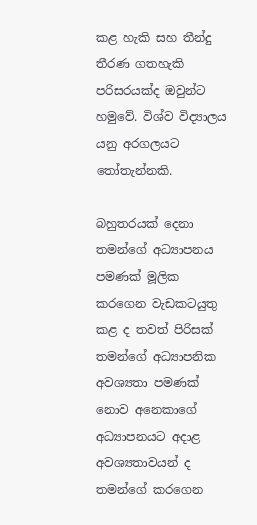කළ හැකි සහ තීන්දු තීරණ ගතහැකි පරිසරයක්ද ඔවුන්ට හමුවේ. විශ්ව විද්‍යාලය යනු අරගලයට තෝතැන්නකි.

බහුතරයක් දෙනා තමන්ගේ අධ්‍යාපනය පමණක් මූලික කරගෙන වැඩකටයුතු කළ ද තවත් පිරිසක් තමන්ගේ අධ්‍යාපනික අවශ්‍යතා පමණක් නොව අනෙකාගේ අධ්‍යාපනයට අදාළ අවශ්‍යතාවයන් ද තමන්ගේ කරගෙන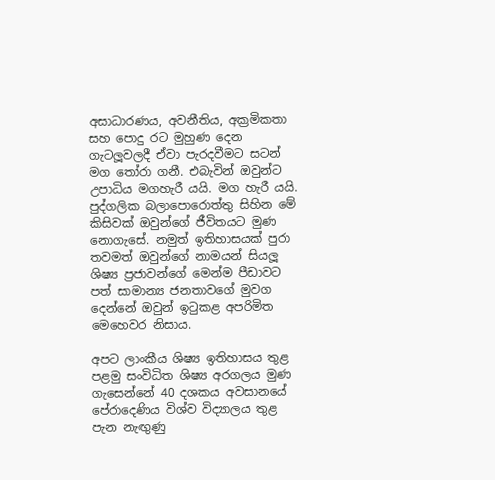අසාධාරණය, අවනීතිය, අක්‍රමිකතා සහ පොදු රට මුහුණ දෙන ගැටලූවලදී ඒවා පැරදවීමට සටන් මග තෝරා ගනී. එබැවින් ඔවුන්ට උපාධිය මගහැරී යයි. මග හැරී යයි. පුද්ගලික බලාපොරොත්තු සිහින මේ කිසිවක් ඔවුන්ගේ ජීවිතයට මුණ නොගැසේ. නමුත් ඉතිහාසයක් පුරා තවමත් ඔවුන්ගේ නාමයන් සියලූ ශිෂ්‍ය ප්‍රජාවන්ගේ මෙන්ම පීඩාවට පත් සාමාන්‍ය ජනතාවගේ මුවග දෙන්නේ ඔවුන් ඉටුකළ අපරිමිත මෙහෙවර නිසාය.

අපට ලාංකීය ශිෂ්‍ය ඉතිහාසය තුළ පළමු සංවිධිත ශිෂ්‍ය අරගලය මුණ ගැසෙන්නේ 40 දශකය අවසානයේ පේරාදෙණිය විශ්ව විද්‍යාලය තුළ පැන නැඟුණු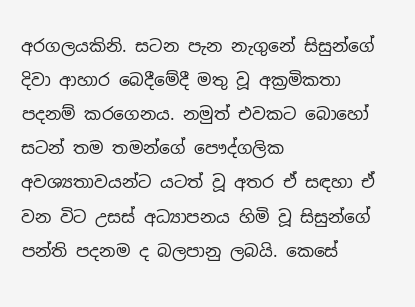අරගලයකිනි. සටන පැන නැගුනේ සිසුන්ගේ දිවා ආහාර බෙදීමේදී මතු වූ අක්‍රමිකතා පදනම් කරගෙනය. නමුත් එවකට බොහෝ සටන් තම තමන්ගේ පෞද්ගලික අවශ්‍යතාවයන්ට යටත් වූ අතර ඒ සඳහා ඒ වන විට උසස් අධ්‍යාපනය හිමි වූ සිසුන්ගේ පන්ති පදනම ද බලපානු ලබයි. කෙසේ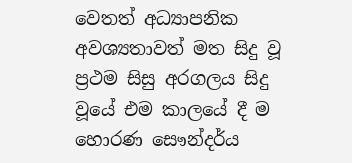වෙතත් අධ්‍යාපනික අවශ්‍යතාවත් මත සිදු වූ ප්‍රථම සිසු අරගලය සිදු වූයේ එම කාලයේ දී ම හොරණ සෞන්දර්ය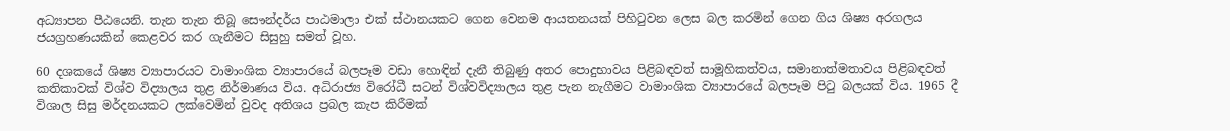අධ්‍යාපන පීඨයෙනි. තැන තැන තිබූ සෞන්දර්ය පාඨමාලා එක් ස්ථානයකට ගෙන වෙනම ආයතනයක් පිහිටුවන ලෙස බල කරමින් ගෙන ගිය ශිෂ්‍ය අරගලය ජයග්‍රහණයකින් කෙළවර කර ගැනීමට සිසුහු සමත් වූහ.

60 දශකයේ ශිෂ්‍ය ව්‍යාපාරයට වාමාංශික ව්‍යාපාරයේ බලපෑම වඩා හොඳින් දැනී තිබුණු අතර පොදුභාවය පිළිබඳවත් සාමූහිකත්වය, සමානාත්මතාවය පිළිබඳවත් කතිකාවක් විශ්ව විද්‍යාලය තුළ නිර්මාණය විය. අධිරාජ්‍ය විරෝධී සටන් විශ්වවිද්‍යාලය තුළ පැන නැගීමට වාමාංශික ව්‍යාපාරයේ බලපෑම පිටු බලයක් විය. 1965 දී විශාල සිසු මර්දනයකට ලක්වෙමින් වුවද අතිශය ප්‍රබල කැප කිරීමක්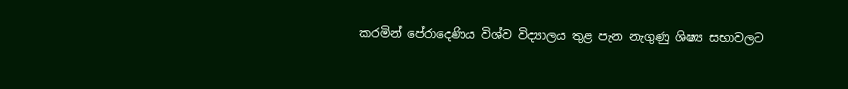කරමින් පේරාදෙණිය විශ්ව විද්‍යාලය තුළ පැන නැගුණු ශිෂ්‍ය සභාවලට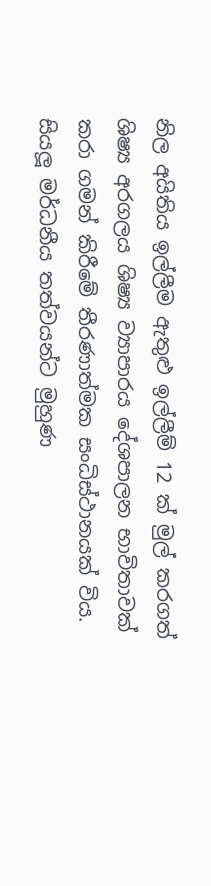නිල අයිතිය ඉල්ලීම ඇතුළු ඉල්ලීම් 12 ක් මුල් කරගත් ශිෂ්‍ය අරගලය ශිෂ්‍ය ව්‍යාපාරය දේශපාලන භාවිතාවක් කරා ගමන් කිරීමේ තීරණාත්මක සංධිස්ථානයක් විය. සියලූ මර්ධනීය තත්වයන්ට මුහුණ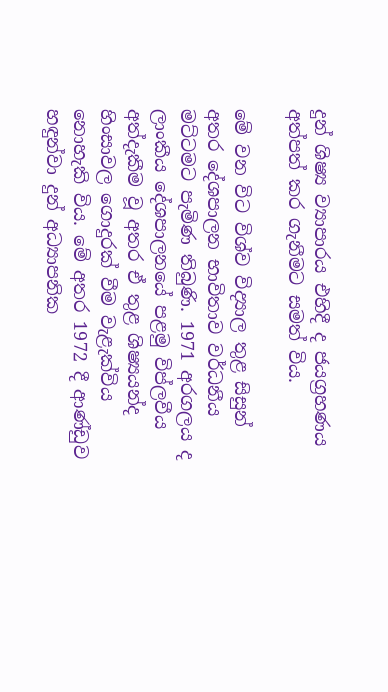දුන් ශිෂ්‍ය ව්‍යාපාරය එහිදී ද ජයග්‍රහණය අත්පත් කර ගැනීමට සමත් විය.

මේ වන විට විශ්ව විද්‍යාල තුළ සිසුන් අතර දේශපාලන භාවිතාව වර්ධනීය මට්ටමට පැමිණ තිබුණි. 1971 අරගලය ද ලාංකීය දේශපාලනයේ පළමු විප්ලවීය අත්දැකීම වූ අතර ඒ තුළ ශිෂ්‍යයන්ද හිංසාවල ගොදුරක් වීම වැළැක්විය නොහැකි විය. මේ අතර 1972 දී ආණ්ඩුව හඳුන්වා දුන් අධ්‍යාපනික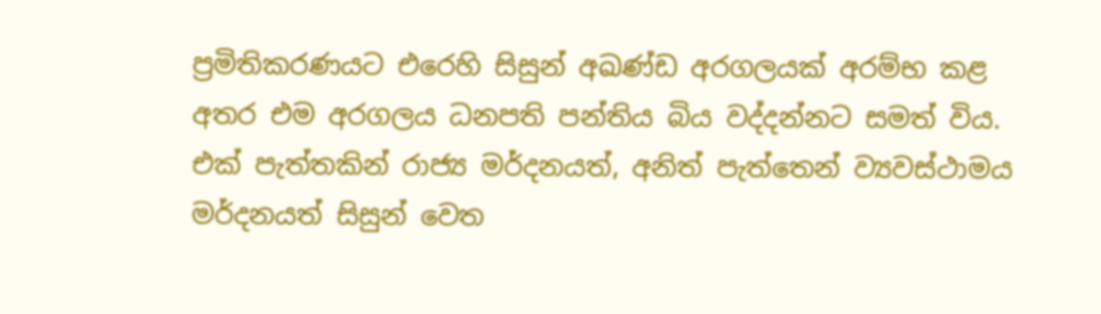ප්‍රමිතිකරණයට එරෙහි සිසුන් අඛණ්ඩ අරගලයක් අරම්භ කළ අතර එම අරගලය ධනපති පන්තිය බිය වද්දන්නට සමත් විය. එක් පැත්තකින් රාජ්‍ය මර්දනයත්, අනිත් පැත්තෙන් ව්‍යවස්ථාමය මර්දනයත් සිසුන් වෙත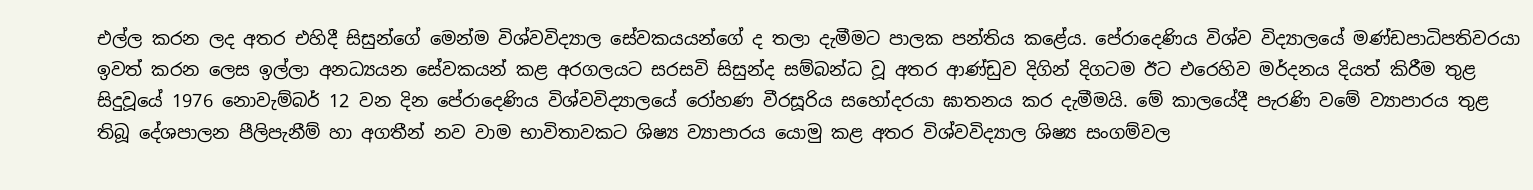එල්ල කරන ලද අතර එහිදී සිසුන්ගේ මෙන්ම විශ්වවිද්‍යාල සේවකයයන්ගේ ද තලා දැමීමට පාලක පන්තිය කළේය. පේරාදෙණිය විශ්ව විද්‍යාලයේ මණ්ඩපාධිපතිවරයා ඉවත් කරන ලෙස ඉල්ලා අනධ්‍යයන සේවකයන් කළ අරගලයට සරසවි සිසුන්ද සම්බන්ධ වූ අතර ආණ්ඩුව දිගින් දිගටම ඊට එරෙහිව මර්දනය දියත් කිරීම තුළ සිදුවූයේ 1976 නොවැම්බර් 12 වන දින පේරාදෙණිය විශ්වවිද්‍යාලයේ රෝහණ වීරසූරිය සහෝදරයා ඝාතනය කර දැමීමයි. මේ කාලයේදී පැරණි වමේ ව්‍යාපාරය තුළ තිබූ දේශපාලන පීලිපැනීම් හා අගතීන් නව වාම භාවිතාවකට ශිෂ්‍ය ව්‍යාපාරය යොමු කළ අතර විශ්වවිද්‍යාල ශිෂ්‍ය සංගම්වල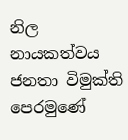නිල නායකත්වය ජනතා විමුක්ති පෙරමුණේ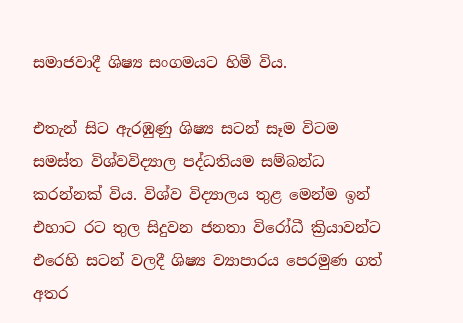සමාජවාදී ශිෂ්‍ය සංගමයට හිමි විය.

එතැන් සිට ඇරඹුණු ශිෂ්‍ය සටන් සෑම විටම සමස්ත විශ්වවිද්‍යාල පද්ධතියම සම්බන්ධ කරන්නක් විය. විශ්ව විද්‍යාලය තුළ මෙන්ම ඉන් එහාට රට තුල සිදුවන ජනතා විරෝධී ක්‍රියාවන්ට එරෙහි සටන් වලදී ශිෂ්‍ය ව්‍යාපාරය පෙරමුණ ගත් අතර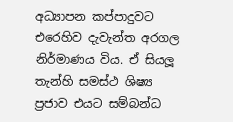අධ්‍යාපන කප්පාදුවට එරෙහිව දැවැන්ත අරගල නිර්මාණය විය. ඒ සියලූ තැන්හි සමස්ථ ශිෂ්‍ය ප්‍රජාව එයට සම්බන්ධ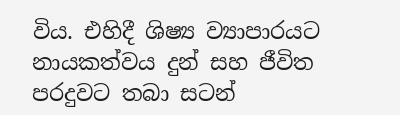විය. එහිදී ශිෂ්‍ය ව්‍යාපාරයට නායකත්වය දුන් සහ ජීවිත පරදුවට තබා සටන්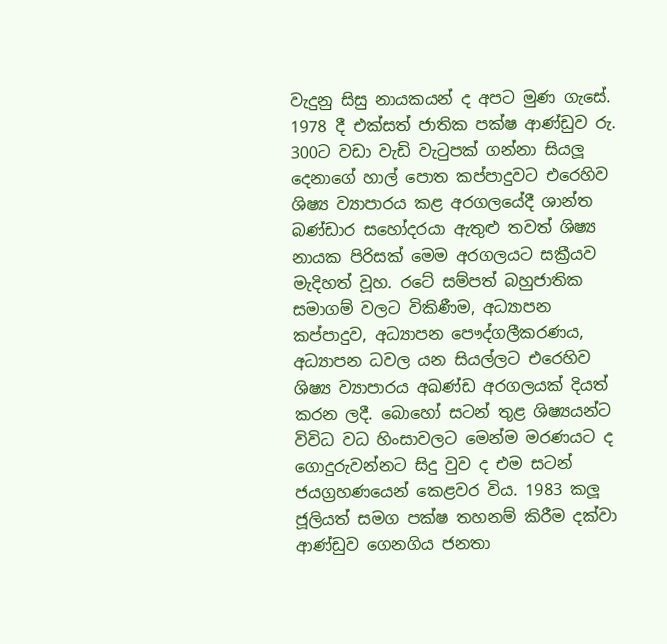වැදුනු සිසු නායකයන් ද අපට මුණ ගැසේ. 1978 දී එක්සත් ජාතික පක්ෂ ආණ්ඩුව රු. 300ට වඩා වැඩි වැටුපක් ගන්නා සියලූ දෙනාගේ හාල් පොත කප්පාදුවට එරෙහිව ශිෂ්‍ය ව්‍යාපාරය කළ අරගලයේදී ශාන්ත බණ්ඩාර සහෝදරයා ඇතුළු තවත් ශිෂ්‍ය නායක පිරිසක් මෙම අරගලයට සක්‍රීයව මැදිහත් වූහ. රටේ සම්පත් බහුජාතික සමාගම් වලට විකිණීම, අධ්‍යාපන කප්පාදුව, අධ්‍යාපන පෞද්ගලීකරණය, අධ්‍යාපන ධවල යන සියල්ලට එරෙහිව ශිෂ්‍ය ව්‍යාපාරය අඛණ්ඩ අරගලයක් දියත් කරන ලදී. බොහෝ සටන් තුළ ශිෂ්‍යයන්ට විවිධ වධ හිංසාවලට මෙන්ම මරණයට ද ගොදුරුවන්නට සිදු වුව ද එම සටන් ජයග්‍රහණයෙන් කෙළවර විය. 1983 කලූ ජූලියත් සමග පක්ෂ තහනම් කිරීම දක්වා ආණ්ඩුව ගෙනගිය ජනතා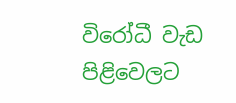විරෝධී වැඩ පිළිවෙලට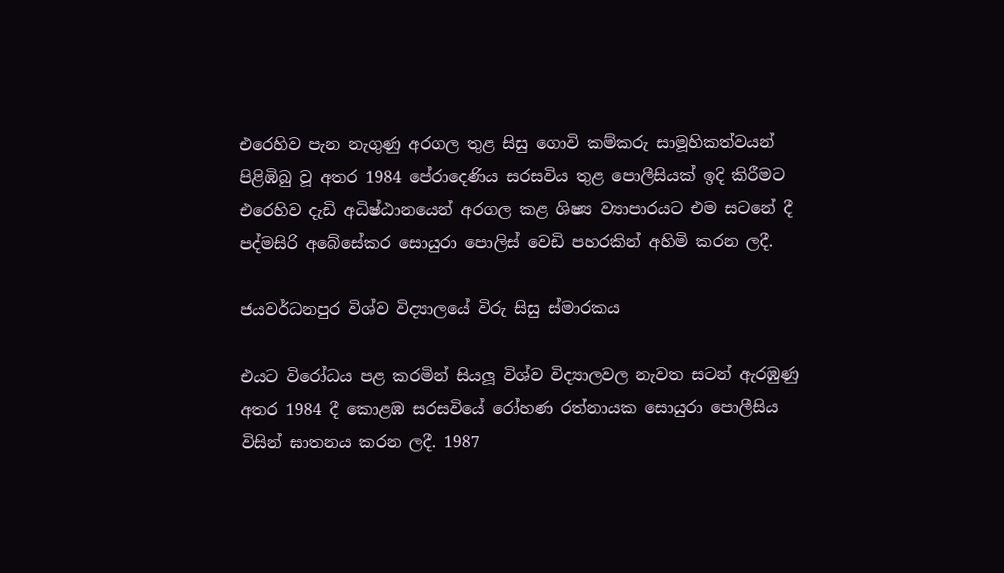එරෙහිව පැන නැගුණු අරගල තුළ සිසු ගොවි කම්කරු සාමූහිකත්වයන් පිළිඹිබු වූ අතර 1984 පේරාදෙණිය සරසවිය තුළ පොලීසියක් ඉදි කිරීමට එරෙහිව දැඩි අධිෂ්ඨානයෙන් අරගල කළ ශිෂ්‍ය ව්‍යාපාරයට එම සටනේ දී පද්මසිරි අබේසේකර සොයුරා පොලිස් වෙඩි පහරකින් අහිමි කරන ලදී.

ජයවර්ධනපුර විශ්ව විද්‍යාලයේ විරු සිසු ස්මාරකය

එයට විරෝධය පළ කරමින් සියලූ විශ්ව විද්‍යාලවල නැවත සටන් ඇරඹුණු අතර 1984 දී කොළඹ සරසවියේ රෝහණ රත්නායක සොයුරා පොලීසිය විසින් ඝාතනය කරන ලදී. 1987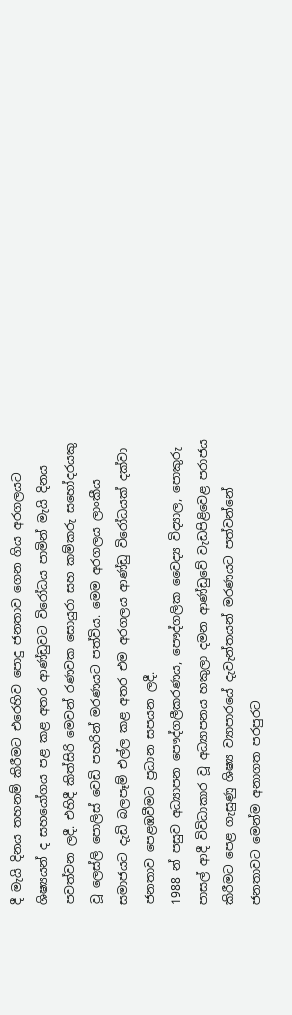දී මැයි දිනය තහනම් කිරීමට එරෙහිව පොදු ජනතාව ගෙන ගිය අරගලයට ශිෂ්‍යයන් ද සහයෝගය පළ කළ අතර ආණ්ඩුවට විරෝධය පාමින් මැයි දිනය පවත්වන ලදී. එහිදී කිත්සිරි මෙවන් රණවක සොයුරා සහ කම්කරු සහෝදරයකු වූ ලෙස්ලි පොලිස් වෙඩි පහරින් මරණයට පත්විය. මෙම අරගලය ලාංකීය සමාජයට දැඩි බලපෑම් එල්ල කළ අතර එම අරගලය ආණ්ඩු විරෝධයක් දක්වා ජනතාව පෙළඹවීමට ප්‍රධාන සපයන ලදී.
1988 න් පසුව අධ්‍යාපන පෞද්ගලීකරණය, පෞද්ගලික වෛද්‍ය විද්‍යාල, පොකුරු පාසල් ආදී විවිධාකාර වූ අධ්‍යාපනය හකුලා දමන ආණ්ඩුවේ වැඩපිළිවෙළ පරාජය කිරීමට පෙළ ගැසුණු ශිෂ්‍ය ව්‍යාපාරයේ දැවැන්තයන් මරණයට පත්වන්නේ ජනතාවට මෙන්ම අනාගත පරපුරට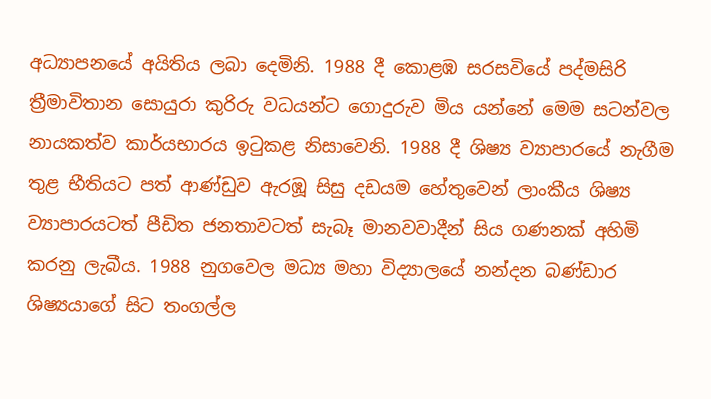අධ්‍යාපනයේ අයිතිය ලබා දෙමිනි. 1988 දී කොළඹ සරසවියේ පද්මසිරි ත්‍රීමාවිතාන සොයුරා කුරිරු වධයන්ට ගොදුරුව මිය යන්නේ මෙම සටන්වල නායකත්ව කාර්යභාරය ඉටුකළ නිසාවෙනි. 1988 දී ශිෂ්‍ය ව්‍යාපාරයේ නැගීම තුළ භීතියට පත් ආණ්ඩුව ඇරඹූ සිසු දඩයම හේතුවෙන් ලාංකීය ශිෂ්‍ය ව්‍යාපාරයටත් පීඩිත ජනතාවටත් සැබෑ මානවවාදීන් සිය ගණනක් අහිමි කරනු ලැබීය. 1988 නුගවෙල මධ්‍ය මහා විද්‍යාලයේ නන්දන බණ්ඩාර ශිෂ්‍යයාගේ සිට තංගල්ල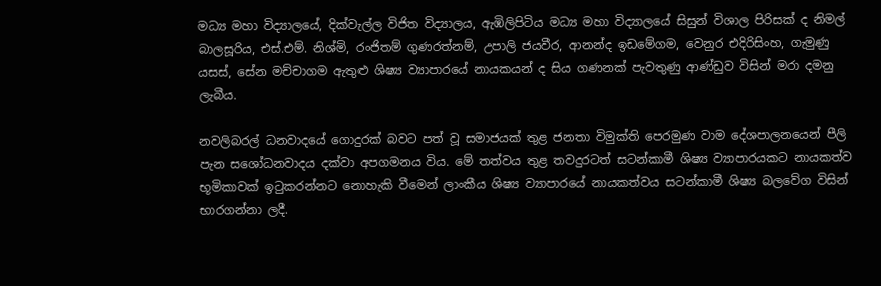මධ්‍ය මහා විද්‍යාලයේ, දික්වැල්ල විජිත විද්‍යාලය, ඇඹිලිපිටිය මධ්‍ය මහා විද්‍යාලයේ සිසුන් විශාල පිරිසක් ද නිමල් බාලසූරිය, එස්.එම්. නිශ්මි, රංජිතම් ගුණරත්නම්, උපාලි ජයවීර, ආනන්ද ඉඩමේගම, වෙනුර එදිරිසිංහ, ගැමුණු යසස්, සේන මච්චාගම ඇතුළු ශිෂ්‍ය ව්‍යාපාරයේ නායකයන් ද සිය ගණනක් පැවතුණු ආණ්ඩුව විසින් මරා දමනු ලැබීය.

නවලිබරල් ධනවාදයේ ගොදුරක් බවට පත් වූ සමාජයක් තුළ ජනතා විමුක්ති පෙරමුණ වාම දේශපාලනයෙන් පීලි පැන සශෝධනවාදය දක්වා අපගමනය විය. මේ තත්වය තුළ තවදුරටත් සටන්කාමී ශිෂ්‍ය ව්‍යාපාරයකට නායකත්ව භූමිකාවක් ඉටුකරන්නට නොහැකි වීමෙන් ලාංකීය ශිෂ්‍ය ව්‍යාපාරයේ නායකත්වය සටන්කාමී ශිෂ්‍ය බලවේග විසින් භාරගන්නා ලදී.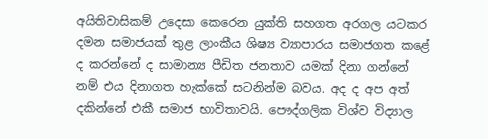අයිතිවාසිකම් උදෙසා කෙරෙන යුක්ති සහගත අරගල යටකර දමන සමාජයක් තුළ ලාංකීය ශිෂ්‍ය ව්‍යාපාරය සමාජගත කළේ ද කරන්නේ ද සාමාන්‍ය පීඩිත ජනතාව යමක් දිනා ගන්නේ නම් එය දිනාගත හැක්කේ සටනින්ම බවය. අද ද අප අත් දකින්නේ එකී සමාජ භාවිතාවයි. පෞද්ගලික විශ්ව විද්‍යාල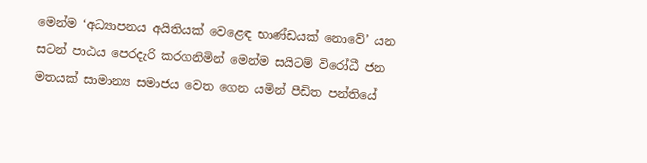මෙන්ම ‘අධ්‍යාපනය අයිතියක් වෙළෙඳ භාණ්ඩයක් නොවේ’ යන සටන් පාඨය පෙරදැරි කරගනිමින් මෙන්ම සයිටම් විරෝධී ජන මතයක් සාමාන්‍ය සමාජය වෙත ගෙන යමින් පීඩිත පන්තියේ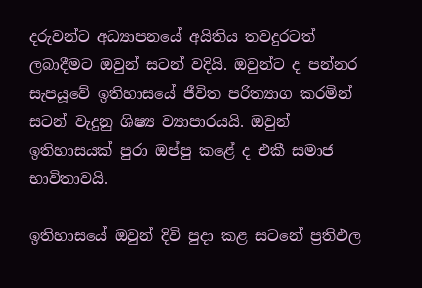දරුවන්ට අධ්‍යාපනයේ අයිතිය තවදුරටත් ලබාදීමට ඔවුන් සටන් වදියි. ඔවුන්ට ද පන්නර සැපයූවේ ඉතිහාසයේ ජීවිත පරිත්‍යාග කරමින් සටන් වැදුනු ශිෂ්‍ය ව්‍යාපාරයයි. ඔවුන් ඉතිහාසයක් පුරා ඔප්පු කළේ ද එකී සමාජ භාවිතාවයි.

ඉතිහාසයේ ඔවුන් දිවි පුදා කළ සටනේ ප්‍රතිඵල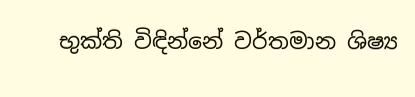භුක්ති විඳින්නේ වර්තමාන ශිෂ්‍ය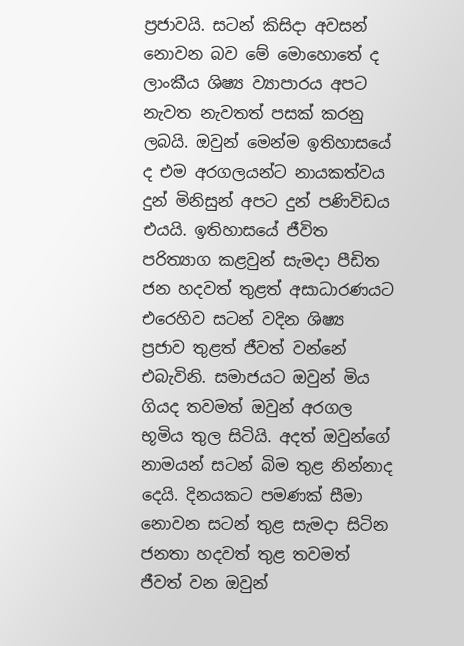ප්‍රජාවයි. සටන් කිසිදා අවසන් නොවන බව මේ මොහොතේ ද ලාංකීය ශිෂ්‍ය ව්‍යාපාරය අපට නැවත නැවතත් පසක් කරනු ලබයි. ඔවුන් මෙන්ම ඉතිහාසයේ ද එම අරගලයන්ට නායකත්වය දුන් මිනිසුන් අපට දුන් පණිවිඩය එයයි. ඉතිහාසයේ ජීවිත පරිත්‍යාග කළවුන් සැමදා පීඩිත ජන හදවත් තුළත් අසාධාරණයට එරෙහිව සටන් වදින ශිෂ්‍ය ප්‍රජාව තුළත් ජීවත් වන්නේ එබැවිනි. සමාජයට ඔවුන් මිය ගියද තවමත් ඔවුන් අරගල භූමිය තුල සිටියි. අදත් ඔවුන්ගේ නාමයන් සටන් බිම තුළ නින්නාද දෙයි. දිනයකට පමණක් සීමා නොවන සටන් තුළ සැමදා සිටින ජනතා හදවත් තුළ තවමත් ජීවත් වන ඔවුන්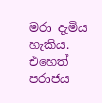මරා දැමිය හැකිය. එහෙත් පරාජය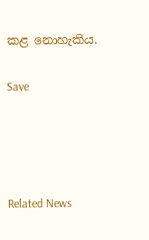කළ නොහැකිය.

Save




Related News